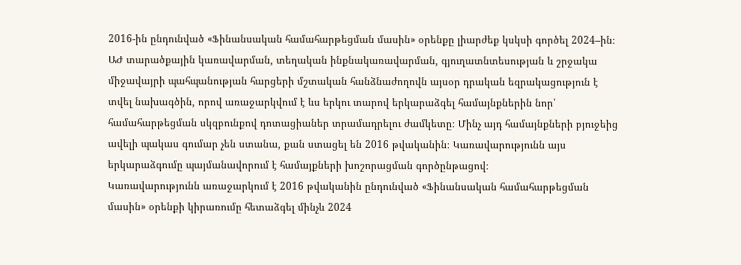2016-ին ընդունված «Ֆինանսական համահարթեցման մասին» օրենքը լիարժեք կսկսի գործել 2024–ին։ ԱԺ տարածքային կառավարման, տեղական ինքնակառավարման, գյուղատնտեսության և շրջակա միջավայրի պահպանության հարցերի մշտական հանձնաժողովն այսօր դրական եզրակացություն է տվել նախագծին, որով առաջարկվում է ևս երկու տարով երկարաձգել համայնքներին նոր՝ համահարթեցման սկզբունքով դոտացիաներ տրամադրելու ժամկետը։ Մինչ այդ համայնքների բյուջեից ավելի պակաս գումար չեն ստանա, քան ստացել են 2016 թվականին։ Կառավարությունն այս երկարաձգումը պայմանավորում է համայքների խոշորացման գործընթացով։
Կառավարությունն առաջարկում է 2016 թվականին ընդունված «Ֆինանսական համահարթեցման մասին» օրենքի կիրառումը հետաձգել մինչև 2024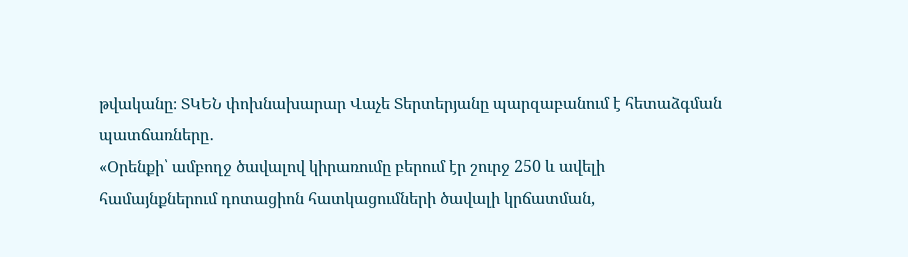թվականը։ ՏԿԵՆ փոխնախարար Վաչե Տերտերյանը պարզաբանում է հետաձգման պատճառները․
«Օրենքի՝ ամբողջ ծավալով կիրառումը բերում էր շուրջ 250 և ավելի համայնքներում դոտացիոն հատկացումների ծավալի կրճատման,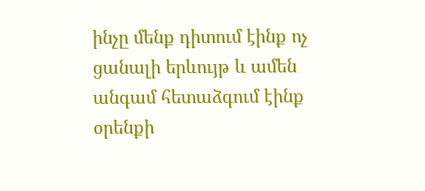ինչը մենք դիտում էինք ոչ ցանալի երևույթ և ամեն անգամ հետաձգում էինք օրենքի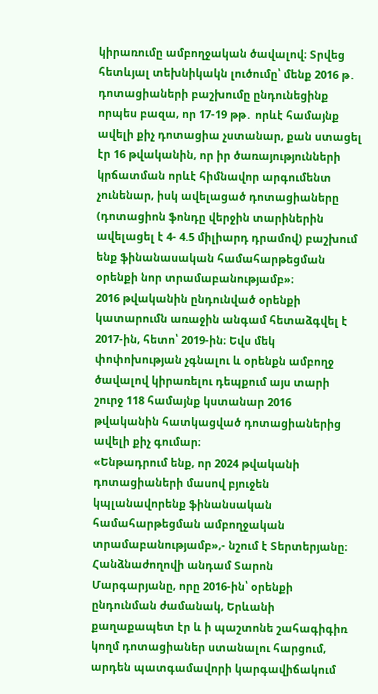կիրառումը ամբողջական ծավալով։ Տրվեց հետևյալ տեխնիկակն լուծումը՝ մենք 2016 թ․ դոտացիաների բաշխումը ընդունեցինք որպես բազա, որ 17-19 թթ․ որևէ համայնք ավելի քիչ դոտացիա չստանար, քան ստացել էր 16 թվականին, որ իր ծառայությունների կրճատման որևէ հիմնավոր արգումենտ չունենար, իսկ ավելացած դոտացիաները (դոտացիոն ֆոնդը վերջին տարիներին ավելացել է 4- 4.5 միլիարդ դրամով) բաշխում ենք ֆինանասական համահարթեցման օրենքի նոր տրամաբանությամբ»։
2016 թվականին ընդունված օրենքի կատարումն առաջին անգամ հետաձգվել է 2017-ին, հետո՝ 2019-ին։ Եվս մեկ փոփոխության չգնալու և օրենքն ամբողջ ծավալով կիրառելու դեպքում այս տարի շուրջ 118 համայնք կստանար 2016 թվականին հատկացված դոտացիաներից ավելի քիչ գումար։
«Ենթադրում ենք, որ 2024 թվականի դոտացիաների մասով բյուջեն կպլանավորենք ֆինանսական համահարթեցման ամբողջական տրամաբանությամբ»,- նշում է Տերտերյանը։
Հանձնաժողովի անդամ Տարոն Մարգարյանը, որը 2016-ին՝ օրենքի ընդունման ժամանակ, Երևանի քաղաքապետ էր և ի պաշտոնե շահագիգիռ կողմ դոտացիաներ ստանալու հարցում, արդեն պատգամավորի կարգավիճակում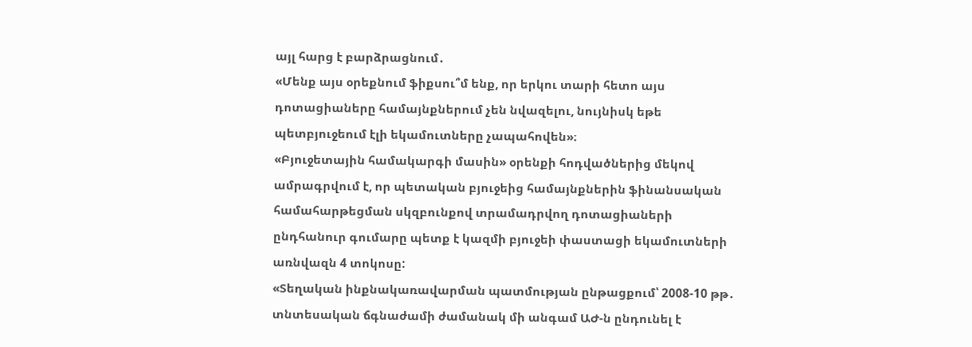այլ հարց է բարձրացնում․
«Մենք այս օրեքնում ֆիքսու՞մ ենք, որ երկու տարի հետո այս դոտացիաները համայնքներում չեն նվազելու, նույնիսկ եթե պետբյուջեում էլի եկամուտները չապահովեն»։
«Բյուջետային համակարգի մասին» օրենքի հոդվածներից մեկով ամրագրվում է, որ պետական բյուջեից համայնքներին ֆինանսական համահարթեցման սկզբունքով տրամադրվող դոտացիաների ընդհանուր գումարը պետք է կազմի բյուջեի փաստացի եկամուտների առնվազն 4 տոկոսը:
«Տեղական ինքնակառավարման պատմության ընթացքում՝ 2008-10 թթ․ տնտեսական ճգնաժամի ժամանակ մի անգամ ԱԺ-ն ընդունել է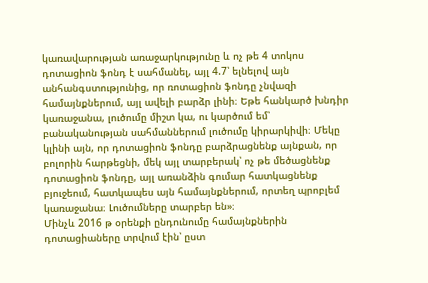կառավարության առաջարկությունը և ոչ թե 4 տոկոս դոտացիոն ֆոնդ է սահմանել, այլ 4.7՝ ելնելով այն անհանգստությունից, որ ռոտացիոն ֆոնդը չնվազի համայնքներում, այլ ավելի բարձր լինի։ Եթե հանկարծ խնդիր կառաջանա, լուծումը միշտ կա, ու կարծում եմ՝ բանականության սահմաններում լուծումը կիրարկիվի։ Մեկը կլինի այն, որ դոտացիոն ֆոնդը բարձրացնենք այնքան, որ բոլորին հարթեցնի, մեկ այլ տարբերակ՝ ոչ թե մեծացնենք դոտացիոն ֆոնդը, այլ առանձին գումար հատկացնենք բյուջեում, հատկապես այն համայնքներում, որտեղ պրոբլեմ կառաջանա։ Լուծումները տարբեր են»։
Մինչև 2016 թ օրենքի ընդունումը համայնքներին դոտացիաները տրվում էին՝ ըստ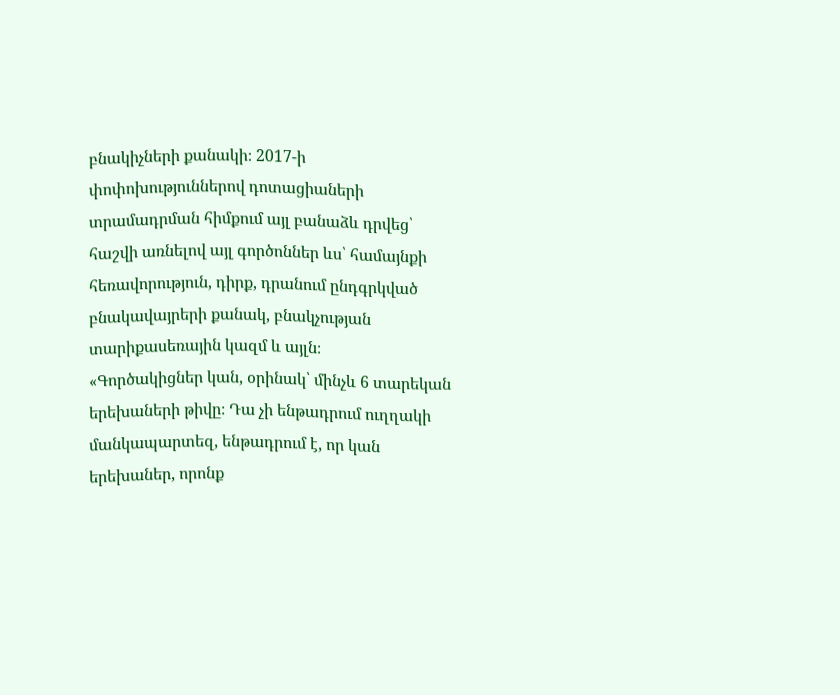բնակիչների քանակի։ 2017-ի փոփոխություններով դոտացիաների տրամադրման հիմքում այլ բանաձև դրվեց՝ հաշվի առնելով այլ գործոններ ևս՝ համայնքի հեռավորություն, դիրք, դրանում ընդգրկված բնակավայրերի քանակ, բնակչության տարիքասեռային կազմ և այլն։
«Գործակիցներ կան, օրինակ՝ մինչև 6 տարեկան երեխաների թիվը։ Դա չի ենթադրում ուղղակի մանկապարտեզ, ենթադրում է, որ կան երեխաներ, որոնք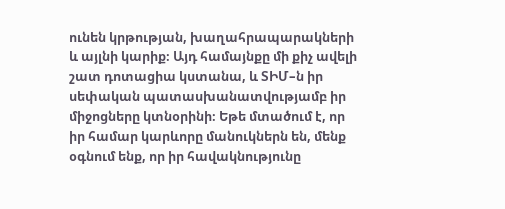ունեն կրթության, խաղահրապարակների և այլնի կարիք։ Այդ համայնքը մի քիչ ավելի շատ դոտացիա կստանա, և ՏԻՄ–ն իր սեփական պատասխանատվությամբ իր միջոցները կտնօրինի։ Եթե մտածում է, որ իր համար կարևորը մանուկներն են, մենք օգնում ենք, որ իր հավակնությունը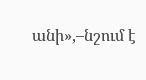անի»,–նշում է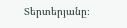Տերտերյանը։